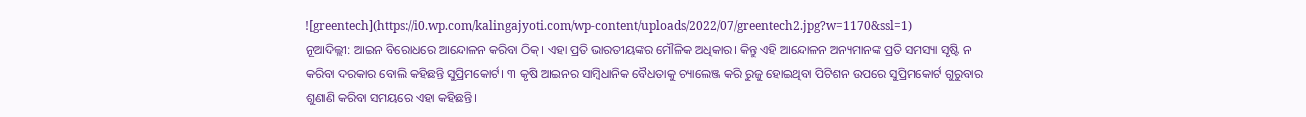![greentech](https://i0.wp.com/kalingajyoti.com/wp-content/uploads/2022/07/greentech2.jpg?w=1170&ssl=1)
ନୂଆଦିଲ୍ଲୀ: ଆଇନ ବିରୋଧରେ ଆନ୍ଦୋଳନ କରିବା ଠିକ୍। ଏହା ପ୍ରତି ଭାରତୀୟଙ୍କର ମୌଳିକ ଅଧିକାର। କିନ୍ତୁ ଏହି ଆନ୍ଦୋଳନ ଅନ୍ୟମାନଙ୍କ ପ୍ରତି ସମସ୍ୟା ସୃଷ୍ଟି ନ କରିବା ଦରକାର ବୋଲି କହିଛନ୍ତି ସୁପ୍ରିମକୋର୍ଟ। ୩ କୃଷି ଆଇନର ସାମ୍ବିଧାନିକ ବୈଧତାକୁ ଚ୍ୟାଲେଞ୍ଜ କରି ରୁଜୁ ହୋଇଥିବା ପିଟିଶନ ଉପରେ ସୁପ୍ରିମକୋର୍ଟ ଗୁରୁବାର ଶୁଣାଣି କରିବା ସମୟରେ ଏହା କହିଛନ୍ତି।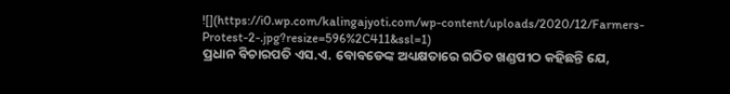![](https://i0.wp.com/kalingajyoti.com/wp-content/uploads/2020/12/Farmers-Protest-2-.jpg?resize=596%2C411&ssl=1)
ପ୍ରଧାନ ବିଚାରପତି ଏସ.ଏ. ବୋବଡେଙ୍କ ଅଧ୍ୟକ୍ଷତାରେ ଗଠିତ ଖଣ୍ଡପୀଠ କହିଛନ୍ତି ଯେ,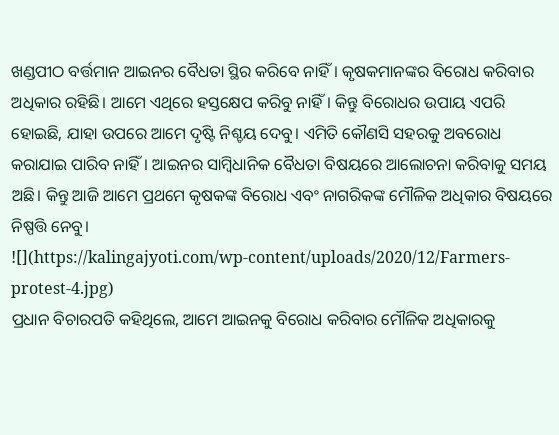ଖଣ୍ଡପୀଠ ବର୍ତ୍ତମାନ ଆଇନର ବୈଧତା ସ୍ଥିର କରିବେ ନାହିଁ। କୃଷକମାନଙ୍କର ବିରୋଧ କରିବାର ଅଧିକାର ରହିଛି। ଆମେ ଏଥିରେ ହସ୍ତକ୍ଷେପ କରିବୁ ନାହିଁ। କିନ୍ତୁ ବିରୋଧର ଉପାୟ ଏପରି ହୋଇଛି, ଯାହା ଉପରେ ଆମେ ଦୃଷ୍ଟି ନିଶ୍ଚୟ ଦେବୁ। ଏମିତି କୌଣସି ସହରକୁ ଅବରୋଧ କରାଯାଇ ପାରିବ ନାହିଁ। ଆଇନର ସାମ୍ବିଧାନିକ ବୈଧତା ବିଷୟରେ ଆଲୋଚନା କରିବାକୁ ସମୟ ଅଛି। କିନ୍ତୁ ଆଜି ଆମେ ପ୍ରଥମେ କୃଷକଙ୍କ ବିରୋଧ ଏବଂ ନାଗରିକଙ୍କ ମୌଳିକ ଅଧିକାର ବିଷୟରେ ନିଷ୍ପତ୍ତି ନେବୁ।
![](https://kalingajyoti.com/wp-content/uploads/2020/12/Farmers-protest-4.jpg)
ପ୍ରଧାନ ବିଚାରପତି କହିଥିଲେ, ଆମେ ଆଇନକୁ ବିରୋଧ କରିବାର ମୌଳିକ ଅଧିକାରକୁ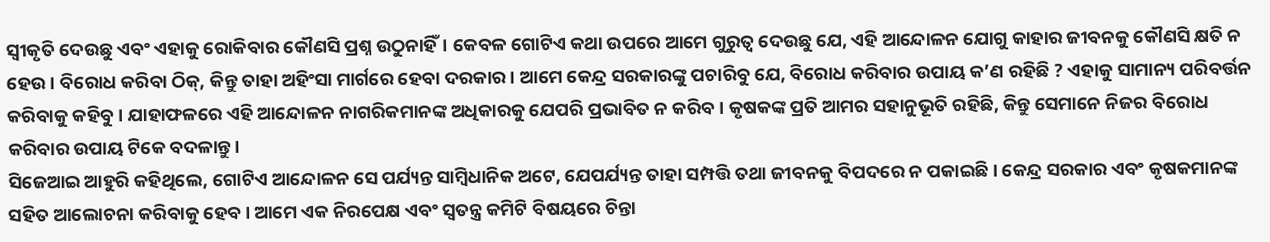ସ୍ବୀକୃତି ଦେଉଛୁ ଏବଂ ଏହାକୁ ରୋକିବାର କୌଣସି ପ୍ରଶ୍ନ ଉଠୁନାହିଁ। କେବଳ ଗୋଟିଏ କଥା ଉପରେ ଆମେ ଗୁରୁତ୍ଵ ଦେଉଛୁ ଯେ, ଏହି ଆନ୍ଦୋଳନ ଯୋଗୁ କାହାର ଜୀବନକୁ କୌଣସି କ୍ଷତି ନ ହେଉ। ବିରୋଧ କରିବା ଠିକ୍, କିନ୍ତୁ ତାହା ଅହିଂସା ମାର୍ଗରେ ହେବା ଦରକାର। ଆମେ କେନ୍ଦ୍ର ସରକାରଙ୍କୁ ପଚାରିବୁ ଯେ, ବିରୋଧ କରିବାର ଉପାୟ କ’ଣ ରହିଛି ? ଏହାକୁ ସାମାନ୍ୟ ପରିବର୍ତ୍ତନ କରିବାକୁ କହିବୁ। ଯାହାଫଳରେ ଏହି ଆନ୍ଦୋଳନ ନାଗରିକମାନଙ୍କ ଅଧିକାରକୁ ଯେପରି ପ୍ରଭାବିତ ନ କରିବ। କୃଷକଙ୍କ ପ୍ରତି ଆମର ସହାନୁଭୂତି ରହିଛି, କିନ୍ତୁ ସେମାନେ ନିଜର ବିରୋଧ କରିବାର ଉପାୟ ଟିକେ ବଦଳାନ୍ତୁ।
ସିଜେଆଇ ଆହୁରି କହିଥିଲେ, ଗୋଟିଏ ଆନ୍ଦୋଳନ ସେ ପର୍ଯ୍ୟନ୍ତ ସାମ୍ବିଧାନିକ ଅଟେ, ଯେପର୍ଯ୍ୟନ୍ତ ତାହା ସମ୍ପତ୍ତି ତଥା ଜୀବନକୁ ବିପଦରେ ନ ପକାଇଛି। କେନ୍ଦ୍ର ସରକାର ଏବଂ କୃଷକମାନଙ୍କ ସହିତ ଆଲୋଚନା କରିବାକୁ ହେବ। ଆମେ ଏକ ନିରପେକ୍ଷ ଏବଂ ସ୍ବତନ୍ତ୍ର କମିଟି ବିଷୟରେ ଚିନ୍ତା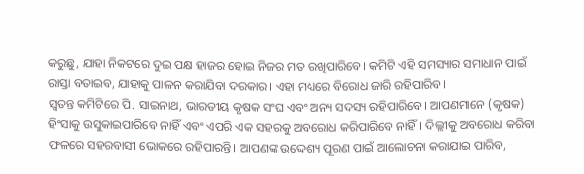କରୁଛୁ, ଯାହା ନିକଟରେ ଦୁଇ ପକ୍ଷ ହାଜର ହୋଇ ନିଜର ମତ ରଖିପାରିବେ। କମିଟି ଏହି ସମସ୍ୟାର ସମାଧାନ ପାଇଁ ରାସ୍ତା ବତାଇବ, ଯାହାକୁ ପାଳନ କରାଯିବା ଦରକାର। ଏହା ମଧ୍ୟରେ ବିରୋଧ ଜାରି ରହିପାରିବ।
ସ୍ବତନ୍ତ କମିଟିରେ ପି. ସାଇନାଥ, ଭାରତୀୟ କୃଷକ ସଂଘ ଏବଂ ଅନ୍ୟ ସଦସ୍ୟ ରହିପାରିବେ। ଆପଣମାନେ (କୃଷକ) ହିଂସାକୁ ଉସୁକାଇପାରିବେ ନାହିଁ ଏବଂ ଏପରି ଏକ ସହରକୁ ଅବରୋଧ କରିପାରିବେ ନାହିଁ। ଦିଲ୍ଲୀକୁ ଅବରୋଧ କରିବା ଫଳରେ ସହରବାସୀ ଭୋକରେ ରହିପାରନ୍ତି। ଆପଣଙ୍କ ଉଦ୍ଦେଶ୍ୟ ପୂରଣ ପାଇଁ ଆଲୋଚନା କରାଯାଇ ପାରିବ,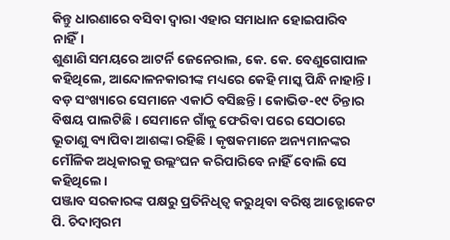କିନ୍ତୁ ଧାରଣାରେ ବସିବା ଦ୍ବାରା ଏହାର ସମାଧାନ ହୋଇପାରିବ ନାହିଁ।
ଶୁଣାଣି ସମୟରେ ଆଟର୍ନି ଜେନେରାଲ, କେ. କେ. ବେଣୁଗୋପାଳ କହିଥିଲେ, ଆନ୍ଦୋଳନକାରୀଙ୍କ ମଧ୍ୟରେ କେହି ମାସ୍କ ପିନ୍ଧି ନାହାନ୍ତି। ବଡ଼ ସଂଖ୍ୟାରେ ସେମାନେ ଏକାଠି ବସିଛନ୍ତି। କୋଭିଡ-୧୯ ଚିନ୍ତାର ବିଷୟ ପାଲଟିଛି। ସେମାନେ ଗାଁକୁ ଫେରିବା ପରେ ସେଠାରେ ଭୂତାଣୁ ବ୍ୟାପିବା ଆଶଙ୍କା ରହିଛି। କୃଷକମାନେ ଅନ୍ୟମାନଙ୍କର ମୌଳିକ ଅଧିକାରକୁ ଉଲ୍ଲଂଘନ କରିପାରିବେ ନାହିଁ ବୋଲି ସେ କହିଥିଲେ।
ପଞ୍ଜାବ ସରକାରଙ୍କ ପକ୍ଷରୁ ପ୍ରତିନିଧିତ୍ଵ କରୁଥିବା ବରିଷ୍ଠ ଆଡ୍ଭୋକେଟ ପି. ଚିଦାମ୍ବରମ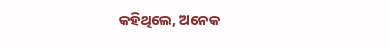କହିଥିଲେ, ଅନେକ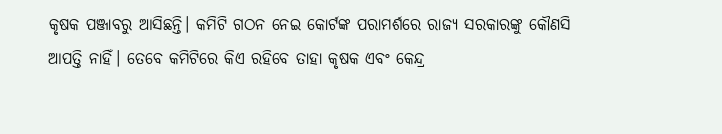କୃଷକ ପଞ୍ଜାବରୁ ଆସିଛନ୍ତି। କମିଟି ଗଠନ ନେଇ କୋର୍ଟଙ୍କ ପରାମର୍ଶରେ ରାଜ୍ୟ ସରକାରଙ୍କୁ କୌଣସି ଆପତ୍ତି ନାହିଁ। ତେବେ କମିଟିରେ କିଏ ରହିବେ ତାହା କୃଷକ ଏବଂ କେନ୍ଦ୍ର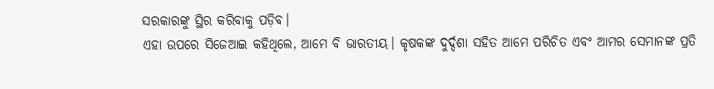ସରକାରଙ୍କୁ ସ୍ଥିର କରିବାକୁ ପଡ଼ିବ।
ଏହା ଉପରେ ସିଜେଆଇ କହିଥିଲେ, ଆମେ ବି ଭାରତୀୟ। କୃଷକଙ୍କ ଦୁର୍ଦ୍ଦଶା ସହିତ ଆମେ ପରିଚିତ ଏବଂ ଆମର ସେମାନଙ୍କ ପ୍ରତି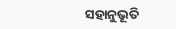ସହାନୁଭୂତି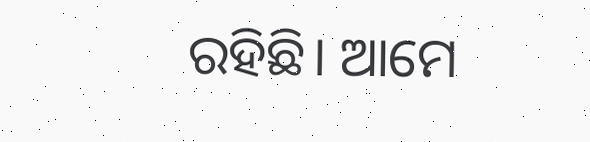ରହିଛି। ଆମେ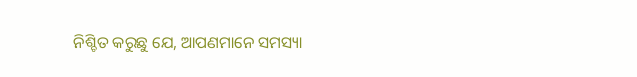ନିଶ୍ଚିତ କରୁଛୁ ଯେ, ଆପଣମାନେ ସମସ୍ୟା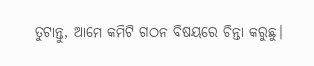ତୁଟାନ୍ତୁ, ଆମେ କମିଟି ଗଠନ ବିଷୟରେ ଚିନ୍ତା କରୁଛୁ।